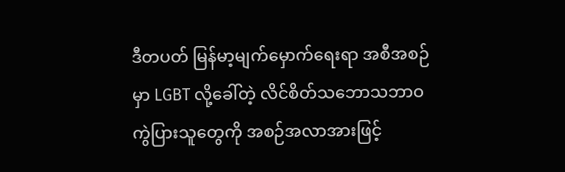ဒီတပတ် မြန်မာ့မျက်မှောက်ရေးရာ အစီအစဉ်မှာ LGBT လို့ခေါ်တဲ့ လိင်စိတ်သဘောသဘာဝ ကွဲပြားသူတွေကို အစဉ်အလာအားဖြင့်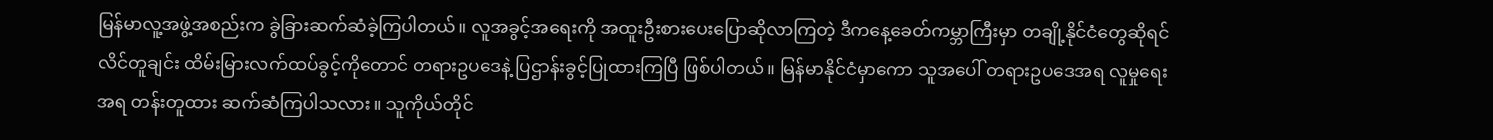မြန်မာလူ့အဖွဲ့အစည်းက ခွဲခြားဆက်ဆံခဲ့ကြပါတယ်။ လူအခွင့်အရေးကို အထူးဦးစားပေးပြောဆိုလာကြတဲ့ ဒီကနေ့ခေတ်ကမ္ဘာကြီးမှာ တချို့နိုင်ငံတွေဆိုရင် လိင်တူချင်း ထိမ်းမြားလက်ထပ်ခွင့်ကိုတောင် တရားဥပဒေနဲ့ ပြဌာန်းခွင့်ပြုထားကြပြီ ဖြစ်ပါတယ်။ မြန်မာနိုင်ငံမှာကော သူအပေါ် တရားဥပဒေအရ လူမှုရေးအရ တန်းတူထား ဆက်ဆံကြပါသလား။ သူကိုယ်တိုင်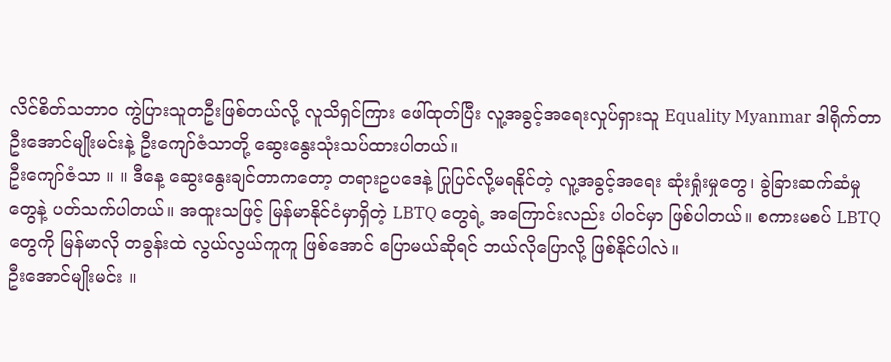လိင်စိတ်သဘာဝ ကွဲပြားသူတဦးဖြစ်တယ်လို့ လူသိရှင်ကြား ဖေါ်ထုတ်ပြီး လူ့အခွင့်အရေးလှုပ်ရှားသူ Equality Myanmar ဒါရိုက်တာ ဦးအောင်မျိုးမင်းနဲ့ ဦးကျော်ဇံသာတို့ ဆွေးနွေးသုံးသပ်ထားပါတယ်။
ဦးကျော်ဇံသာ ။ ။ ဒီနေ့ ဆွေးနွေးချင်တာကတော့ တရားဥပဒေနဲ့ ပြုပြင်လို့မရနိုင်တဲ့ လူ့အခွင့်အရေး ဆုံးရှုံးမှုတွေ၊ ခွဲခြားဆက်ဆံမှုတွေနဲ့ ပတ်သက်ပါတယ်။ အထူးသဖြင့် မြန်မာနိုင်ငံမှာရှိတဲ့ LBTQ တွေရဲ့ အကြောင်းလည်း ပါဝင်မှာ ဖြစ်ပါတယ်။ စကားမစပ် LBTQ တွေကို မြန်မာလို တခွန်းထဲ လွယ်လွယ်ကူကူ ဖြစ်အောင် ပြောမယ်ဆိုရင် ဘယ်လိုပြောလို့ ဖြစ်နိုင်ပါလဲ။
ဦးအောင်မျိုးမင်း ။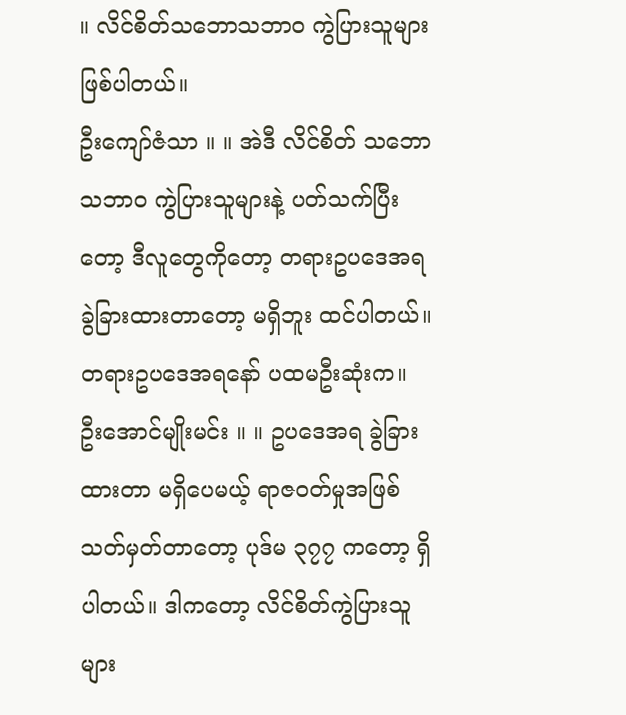။ လိင်စိတ်သဘောသဘာဝ ကွဲပြားသူများ ဖြစ်ပါတယ်။
ဦးကျော်ဇံသာ ။ ။ အဲဒီ လိင်စိတ် သဘောသဘာဝ ကွဲပြားသူများနဲ့ ပတ်သက်ပြီးတော့ ဒီလူတွေကိုတော့ တရားဥပဒေအရ ခွဲခြားထားတာတော့ မရှိဘူး ထင်ပါတယ်။ တရားဥပဒေအရနော် ပထမဦးဆုံးက။
ဦးအောင်မျိုးမင်း ။ ။ ဥပဒေအရ ခွဲခြားထားတာ မရှိပေမယ့် ရာဇဝတ်မှုအဖြစ် သတ်မှတ်တာတော့ ပုဒ်မ ၃၇၇ ကတော့ ရှိပါတယ်။ ဒါကတော့ လိင်စိတ်ကွဲပြားသူများ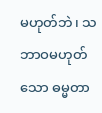မဟုတ်ဘဲ၊ သဘာဝမဟုတ်သော ဓမ္မတာ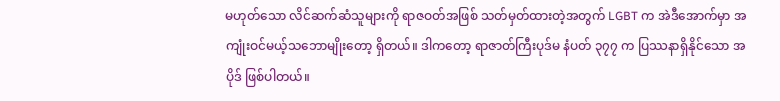မဟုတ်သော လိင်ဆက်ဆံသူများကို ရာဇဝတ်အဖြစ် သတ်မှတ်ထားတဲ့အတွက် LGBT က အဲဒီအောက်မှာ အကျုံးဝင်မယ့်သဘောမျိုးတော့ ရှိတယ်။ ဒါကတော့ ရာဇာတ်ကြီးပုဒ်မ နံပတ် ၃၇၇ က ပြဿနာရှိနိုင်သော အပိုဒ် ဖြစ်ပါတယ်။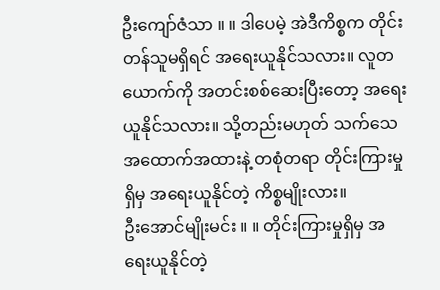ဦးကျော်ဇံသာ ။ ။ ဒါပေမဲ့ အဲဒီကိစ္စက တိုင်းတန်သူမရှိရင် အရေးယူနိုင်သလား။ လူတယောက်ကို အတင်းစစ်ဆေးပြီးတော့ အရေးယူနိုင်သလား။ သို့တည်းမဟုတ် သက်သေအထောက်အထားနဲ့ တစုံတရာ တိုင်းကြားမှုရှိမှ အရေးယူနိုင်တဲ့ ကိစ္စမျိုးလား။
ဦးအောင်မျိုးမင်း ။ ။ တိုင်းကြားမှုရှိမှ အရေးယူနိုင်တဲ့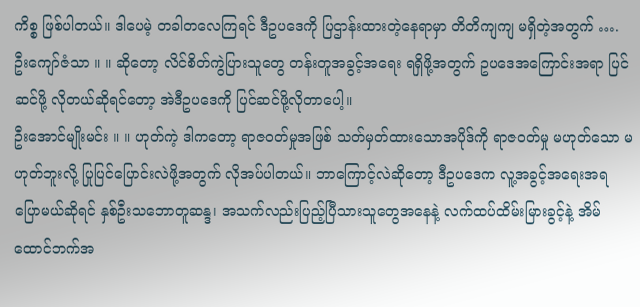ကိစ္စ ဖြစ်ပါတယ်။ ဒါပေမဲ့ တခါတလေကြရင် ဒီဥပဒေကို ပြဌာန်းထားတဲ့နေရာမှာ တိတိကျကျ မရှိတဲ့အတွက် ….
ဦးကျော်ဇံသာ ။ ။ ဆိုတော့ လိင်စိတ်ကွဲပြားသူတွေ တန်းတူအခွင့်အရေး ရရှိဖို့အတွက် ဥပဒေအကြောင်းအရာ ပြင်ဆင်ဖို့ လိုတယ်ဆိုရင်တော့ အဲဒီဥပဒေကို ပြင်ဆင်ဖို့လိုတာပေါ့။
ဦးအောင်မျိုးမင်း ။ ။ ဟုတ်ကဲ့ ဒါကတော့ ရာဇဝတ်မှုအဖြစ် သတ်မှတ်ထားသောအပိုဒ်ကို ရာဇဝတ်မှု မဟုတ်သော မဟုတ်ဘူးလို့ ပြုပြင်ပြောင်းလဲဖို့အတွက် လိုအပ်ပါတယ်။ ဘာကြောင့်လဲဆိုတော့ ဒီဥပဒေက လူ့အခွင့်အရေးအရ ပြောမယ်ဆိုရင် နှစ်ဦးသဘောတူဆန္ဒ၊ အသက်လည်းပြည့်ပြီသားသူတွေအနေနဲ့ လက်ထပ်ထိမ်းမြားခွင့်နဲ့ အိမ်ထောင်ဘက်အ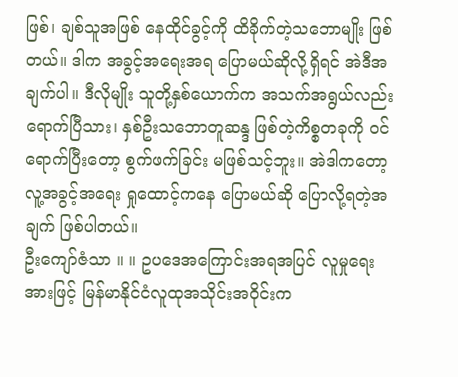ဖြစ်၊ ချစ်သူအဖြစ် နေထိုင်ခွင့်ကို ထိခိုက်တဲ့သဘောမျိုး ဖြစ်တယ်။ ဒါက အခွင့်အရေးအရ ပြောမယ်ဆိုလို့ရှိရင် အဲဒီအချက်ပါ။ ဒီလိုမျိုး သူတို့နှစ်ယောက်က အသက်အရွယ်လည်း ရောက်ပြီသား၊ နှစ်ဦးသဘောတူဆန္ဒ ဖြစ်တဲ့ကိစ္စတခုကို ဝင်ရောက်ပြီးတော့ စွက်ဖက်ခြင်း မဖြစ်သင့်ဘူး။ အဲဒါကတော့ လူ့အခွင့်အရေး ရှုထောင့်ကနေ ပြောမယ်ဆို ပြောလို့ရတဲ့အချက် ဖြစ်ပါတယ်။
ဦးကျော်ဇံသာ ။ ။ ဥပဒေအကြောင်းအရအပြင် လူမှုရေးအားဖြင့် မြန်မာနိုင်ငံလူထုအသိုင်းအဝိုင်းက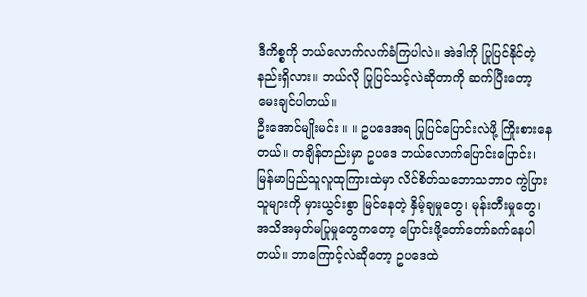ဒီကိစ္စကို ဘယ်လောက်လက်ခံကြပါလဲ။ အဲဒါကို ပြုပြင်နိုင်တဲ့နည်းရှိလား။ ဘယ်လို ပြုပြင်သင့်လဲဆိုတာကို ဆက်ပြီးတော့ မေးချင်ပါတယ်။
ဦးအောင်မျိုးမင်း ။ ။ ဥပဒေအရ ပြုပြင်ပြောင်းလဲဖို့ ကြိုးစားနေတယ်။ တချိန်တည်းမှာ ဥပဒေ ဘယ်လောက်ပြောင်းပြောင်း၊ မြန်မာပြည်သူလူထုကြားထဲမှာ လိင်စိတ်သဘောသဘာဝ ကွဲပြားသူများကို မှားယွင်းစွာ မြင်နေတဲ့ နှိမ့်ချမှုတွေ၊ မုန်းတီးမှုတွေ၊ အသိအမှတ်မပြုမှုတွေကတော့ ပြောင်းဖို့တော်တော်ခက်နေပါတယ်။ ဘာကြောင့်လဲဆိုတော့ ဥပဒေထဲ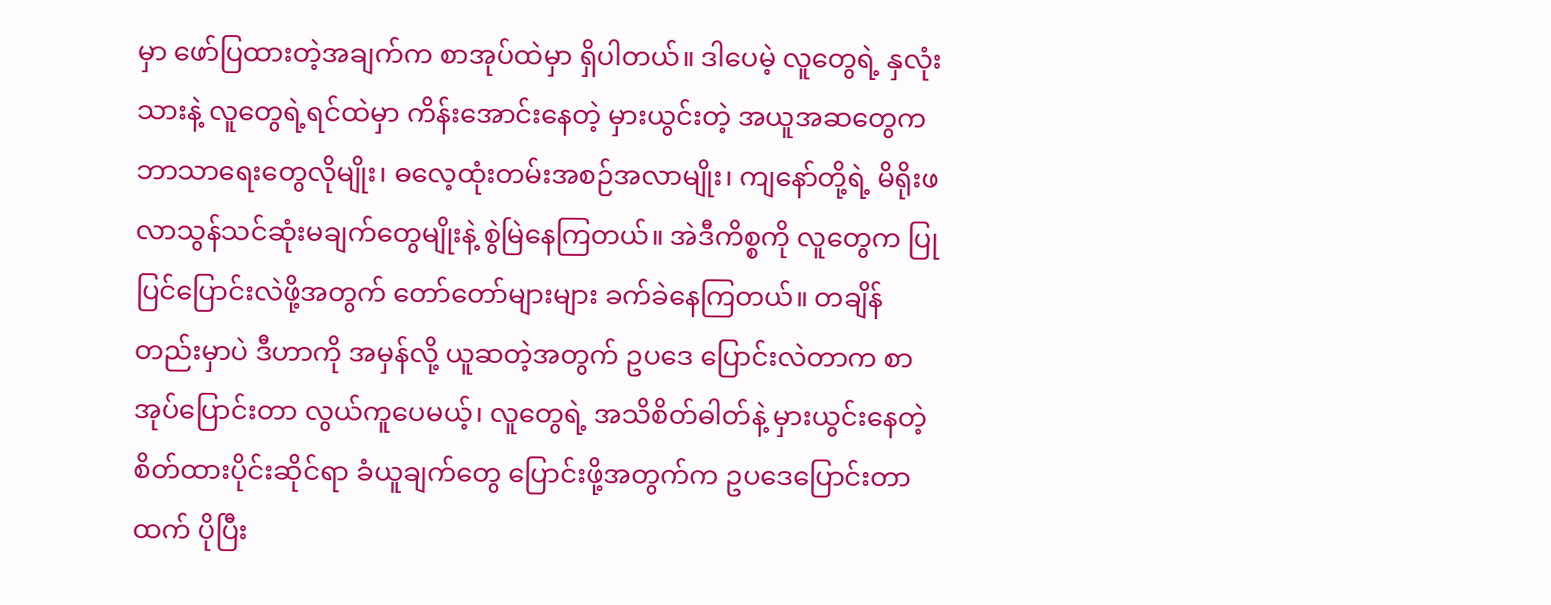မှာ ဖော်ပြထားတဲ့အချက်က စာအုပ်ထဲမှာ ရှိပါတယ်။ ဒါပေမဲ့ လူတွေရဲ့ နှလုံးသားနဲ့ လူတွေရဲ့ရင်ထဲမှာ ကိန်းအောင်းနေတဲ့ မှားယွင်းတဲ့ အယူအဆတွေက ဘာသာရေးတွေလိုမျိုး၊ ဓလေ့ထုံးတမ်းအစဉ်အလာမျိုး၊ ကျနော်တို့ရဲ့ မိရိုးဖလာသွန်သင်ဆုံးမချက်တွေမျိုးနဲ့ စွဲမြဲနေကြတယ်။ အဲဒီကိစ္စကို လူတွေက ပြုပြင်ပြောင်းလဲဖို့အတွက် တော်တော်များများ ခက်ခဲနေကြတယ်။ တချိန်တည်းမှာပဲ ဒီဟာကို အမှန်လို့ ယူဆတဲ့အတွက် ဥပဒေ ပြောင်းလဲတာက စာအုပ်ပြောင်းတာ လွယ်ကူပေမယ့်၊ လူတွေရဲ့ အသိစိတ်ဓါတ်နဲ့ မှားယွင်းနေတဲ့ စိတ်ထားပိုင်းဆိုင်ရာ ခံယူချက်တွေ ပြောင်းဖို့အတွက်က ဥပဒေပြောင်းတာထက် ပိုပြီး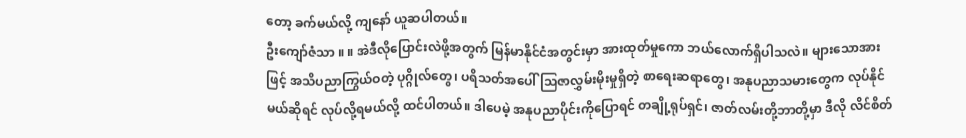တော့ ခက်မယ်လို့ ကျနော် ယူဆပါတယ်။
ဦးကျော်ဇံသာ ။ ။ အဲဒီလိုပြောင်းလဲဖို့အတွက် မြန်မာနိုင်ငံအတွင်းမှာ အားထုတ်မှုကော ဘယ်လောက်ရှိပါသလဲ။ များသောအားဖြင့် အသိပညာကြွယ်ဝတဲ့ ပုဂ္ဂိုလ်တွေ၊ ပရိသတ်အပေါ် သြဇာလွှမ်းမိုးမှုရှိတဲ့ စာရေးဆရာတွေ၊ အနုပညာသမားတွေက လုပ်နိုင်မယ်ဆိုရင် လုပ်လို့ရမယ်လို့ ထင်ပါတယ်။ ဒါပေမဲ့ အနုပညာပိုင်းကိုပြောရင် တချို့ရုပ်ရှင်၊ ဇာတ်လမ်းတို့ဘာတို့မှာ ဒီလို လိင်စိတ်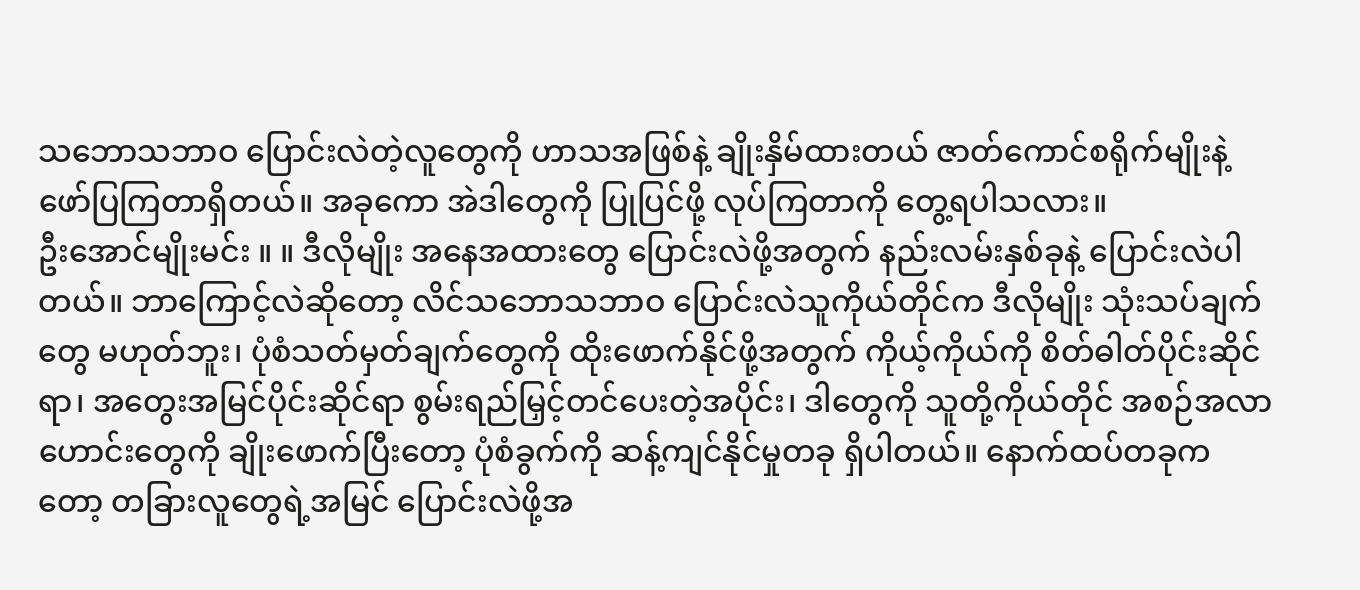သဘောသဘာဝ ပြောင်းလဲတဲ့လူတွေကို ဟာသအဖြစ်နဲ့ ချိုးနှိမ်ထားတယ် ဇာတ်ကောင်စရိုက်မျိုးနဲ့ ဖော်ပြကြတာရှိတယ်။ အခုကော အဲဒါတွေကို ပြုပြင်ဖို့ လုပ်ကြတာကို တွေ့ရပါသလား။
ဦးအောင်မျိုးမင်း ။ ။ ဒီလိုမျိုး အနေအထားတွေ ပြောင်းလဲဖို့အတွက် နည်းလမ်းနှစ်ခုနဲ့ ပြောင်းလဲပါတယ်။ ဘာကြောင့်လဲဆိုတော့ လိင်သဘောသဘာဝ ပြောင်းလဲသူကိုယ်တိုင်က ဒီလိုမျိုး သုံးသပ်ချက်တွေ မဟုတ်ဘူး၊ ပုံစံသတ်မှတ်ချက်တွေကို ထိုးဖောက်နိုင်ဖို့အတွက် ကိုယ့်ကိုယ်ကို စိတ်ဓါတ်ပိုင်းဆိုင်ရာ၊ အတွေးအမြင်ပိုင်းဆိုင်ရာ စွမ်းရည်မြှင့်တင်ပေးတဲ့အပိုင်း၊ ဒါတွေကို သူတို့ကိုယ်တိုင် အစဉ်အလာဟောင်းတွေကို ချိုးဖောက်ပြီးတော့ ပုံစံခွက်ကို ဆန့်ကျင်နိုင်မှုတခု ရှိပါတယ်။ နောက်ထပ်တခုကတော့ တခြားလူတွေရဲ့အမြင် ပြောင်းလဲဖို့အ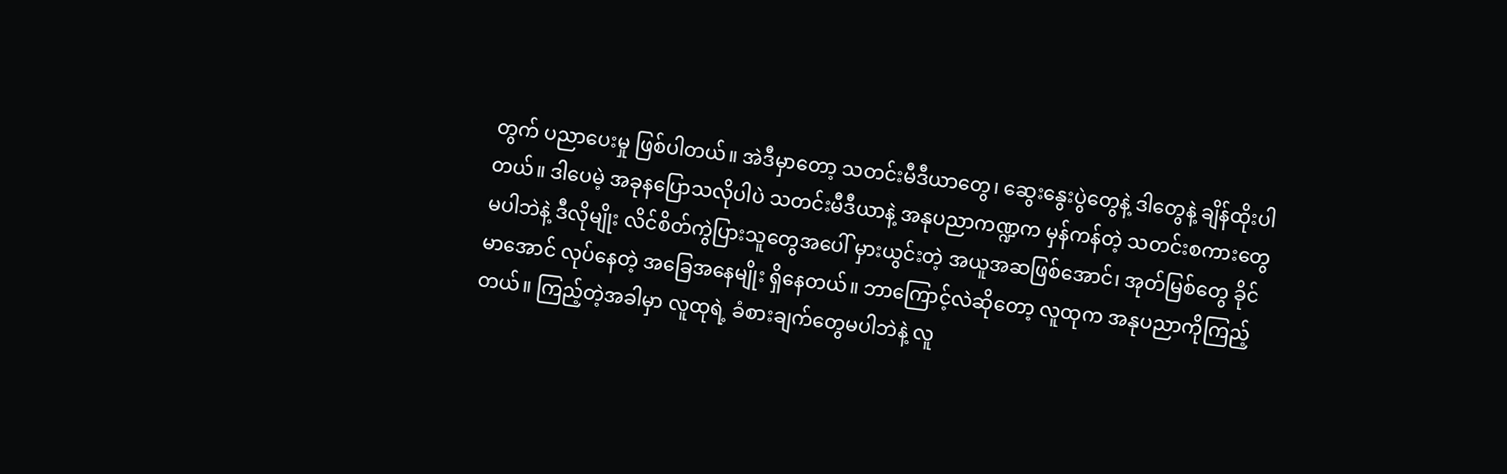တွက် ပညာပေးမှု ဖြစ်ပါတယ်။ အဲဒီမှာတော့ သတင်းမီဒီယာတွေ၊ ဆွေးနွေးပွဲတွေနဲ့ ဒါတွေနဲ့ ချိန်ထိုးပါတယ်။ ဒါပေမဲ့ အခုနပြောသလိုပါပဲ သတင်းမီဒီယာနဲ့ အနုပညာကဏ္ဍက မှန်ကန်တဲ့ သတင်းစကားတွေ မပါဘဲနဲ့ ဒီလိုမျိုး လိင်စိတ်ကွဲပြားသူတွေအပေါ် မှားယွင်းတဲ့ အယူအဆဖြစ်အောင်၊ အုတ်မြစ်တွေ ခိုင်မာအောင် လုပ်နေတဲ့ အခြေအနေမျိုး ရှိနေတယ်။ ဘာကြောင့်လဲဆိုတော့ လူထုက အနုပညာကိုကြည့်တယ်။ ကြည့်တဲ့အခါမှာ လူထုရဲ့ ခံစားချက်တွေမပါဘဲနဲ့ လူ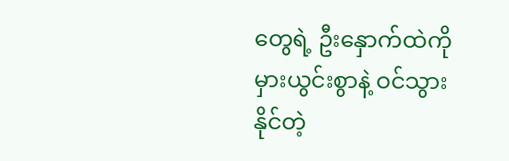တွေရဲ့ ဦးနှောက်ထဲကို မှားယွင်းစွာနဲ့ ဝင်သွားနိုင်တဲ့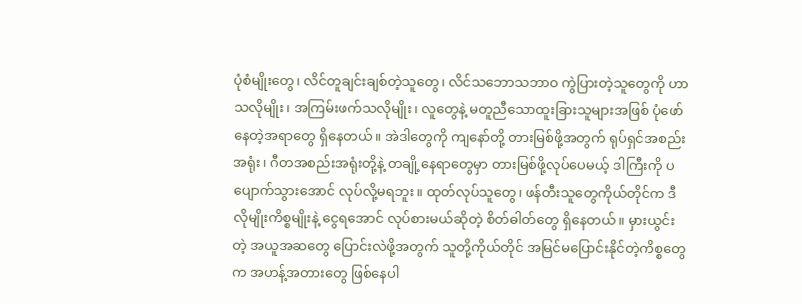ပုံစံမျိုးတွေ၊ လိင်တူချင်းချစ်တဲ့သူတွေ၊ လိင်သဘောသဘာဝ ကွဲပြားတဲ့သူတွေကို ဟာသလိုမျိုး၊ အကြမ်းဖက်သလိုမျိုး၊ လူတွေနဲ့ မတူညီသောထူးခြားသူများအဖြစ် ပုံဖော်နေတဲ့အရာတွေ ရှိနေတယ်။ အဲဒါတွေကို ကျနော်တို့ တားမြစ်ဖို့အတွက် ရုပ်ရှင်အစည်းအရုံး၊ ဂီတအစည်းအရုံးတို့နဲ့ တချို့နေရာတွေမှာ တားမြစ်ဖို့လုပ်ပေမယ့် ဒါကြီးကို ပပျောက်သွားအောင် လုပ်လို့မရဘူး။ ထုတ်လုပ်သူတွေ၊ ဖန်တီးသူတွေကိုယ်တိုင်က ဒီလိုမျိုးကိစ္စမျိုးနဲ့ ငွေရအောင် လုပ်စားမယ်ဆိုတဲ့ စိတ်ဓါတ်တွေ ရှိနေတယ်။ မှားယွင်းတဲ့ အယူအဆတွေ ပြောင်းလဲဖို့အတွက် သူတို့ကိုယ်တိုင် အမြင်မပြောင်းနိုင်တဲ့ကိစ္စတွေက အဟန့်အတားတွေ ဖြစ်နေပါ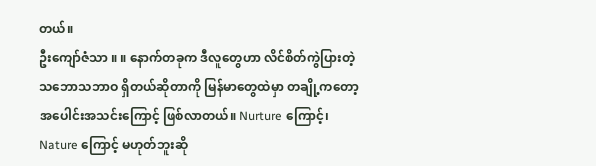တယ်။
ဦးကျော်ဇံသာ ။ ။ နောက်တခုက ဒီလူတွေဟာ လိင်စိတ်ကွဲပြားတဲ့ သဘောသဘာဝ ရှိတယ်ဆိုတာကို မြန်မာတွေထဲမှာ တချို့ကတော့ အပေါင်းအသင်းကြောင့် ဖြစ်လာတယ်။ Nurture ကြောင့်၊ Nature ကြောင့် မဟုတ်ဘူးဆို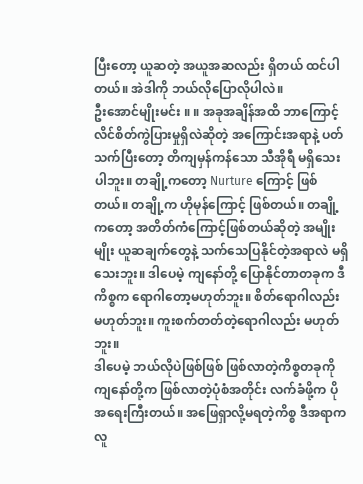ပြီးတော့ ယူဆတဲ့ အယူအဆလည်း ရှိတယ် ထင်ပါတယ်။ အဲဒါကို ဘယ်လိုပြောလိုပါလဲ။
ဦးအောင်မျိုးမင်း ။ ။ အခုအချိန်အထိ ဘာကြောင့် လိင်စိတ်ကွဲပြားမှုရှိလဲဆိုတဲ့ အကြောင်းအရာနဲ့ ပတ်သက်ပြီးတော့ တိကျမှန်ကန်သော သီအိုရီ မရှိသေးပါဘူး။ တချို့ကတော့ Nurture ကြောင့် ဖြစ်တယ်။ တချို့က ဟိုမုန်ကြောင့် ဖြစ်တယ်။ တချို့ကတော့ အတိတ်ကံကြောင့်ဖြစ်တယ်ဆိုတဲ့ အမျိုးမျိုး ယူဆချက်တွေနဲ့ သက်သေပြနိုင်တဲ့အရာလဲ မရှိသေးဘူး။ ဒါပေမဲ့ ကျနော်တို့ ပြောနိုင်တာတခုက ဒီကိစ္စက ရောဂါတော့မဟုတ်ဘူး။ စိတ်ရောဂါလည်း မဟုတ်ဘူး။ ကူးစက်တတ်တဲ့ရောဂါလည်း မဟုတ်ဘူး။
ဒါပေမဲ့ ဘယ်လိုပဲဖြစ်ဖြစ် ဖြစ်လာတဲ့ကိစ္စတခုကို ကျနော်တို့က ဖြစ်လာတဲ့ပုံစံအတိုင်း လက်ခံဖို့က ပိုအရေးကြီးတယ်။ အဖြေရှာလို့မရတဲ့ကိစ္စ ဒီအရာက လူ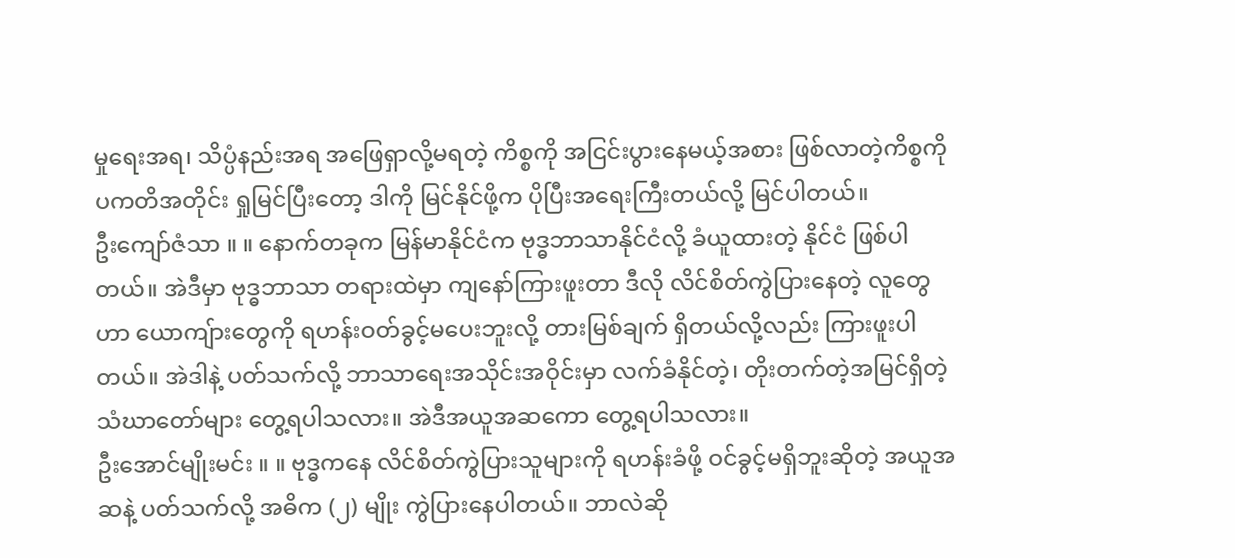မှုရေးအရ၊ သိပ္ပံနည်းအရ အဖြေရှာလို့မရတဲ့ ကိစ္စကို အငြင်းပွားနေမယ့်အစား ဖြစ်လာတဲ့ကိစ္စကို ပကတိအတိုင်း ရှုမြင်ပြီးတော့ ဒါကို မြင်နိုင်ဖို့က ပိုပြီးအရေးကြီးတယ်လို့ မြင်ပါတယ်။
ဦးကျော်ဇံသာ ။ ။ နောက်တခုက မြန်မာနိုင်ငံက ဗုဒ္ဓဘာသာနိုင်ငံလို့ ခံယူထားတဲ့ နိုင်ငံ ဖြစ်ပါတယ်။ အဲဒီမှာ ဗုဒ္ဓဘာသာ တရားထဲမှာ ကျနော်ကြားဖူးတာ ဒီလို လိင်စိတ်ကွဲပြားနေတဲ့ လူတွေဟာ ယောကျ်ားတွေကို ရဟန်းဝတ်ခွင့်မပေးဘူးလို့ တားမြစ်ချက် ရှိတယ်လို့လည်း ကြားဖူးပါတယ်။ အဲဒါနဲ့ ပတ်သက်လို့ ဘာသာရေးအသိုင်းအဝိုင်းမှာ လက်ခံနိုင်တဲ့၊ တိုးတက်တဲ့အမြင်ရှိတဲ့ သံဃာတော်များ တွေ့ရပါသလား။ အဲဒီအယူအဆကော တွေ့ရပါသလား။
ဦးအောင်မျိုးမင်း ။ ။ ဗုဒ္ဓကနေ လိင်စိတ်ကွဲပြားသူများကို ရဟန်းခံဖို့ ဝင်ခွင့်မရှိဘူးဆိုတဲ့ အယူအဆနဲ့ ပတ်သက်လို့ အဓိက (၂) မျိုး ကွဲပြားနေပါတယ်။ ဘာလဲဆို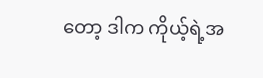တော့ ဒါက ကိုယ့်ရဲ့အ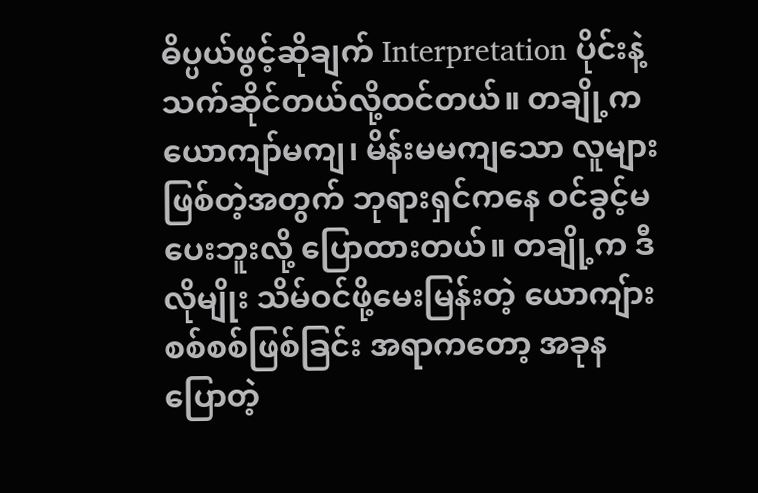ဓိပ္ပယ်ဖွင့်ဆိုချက် Interpretation ပိုင်းနဲ့ သက်ဆိုင်တယ်လို့ထင်တယ်။ တချို့က ယောကျာ်မကျ၊ မိန်းမမကျသော လူများဖြစ်တဲ့အတွက် ဘုရားရှင်ကနေ ဝင်ခွင့်မပေးဘူးလို့ ပြောထားတယ်။ တချို့က ဒီလိုမျိုး သိမ်ဝင်ဖို့မေးမြန်းတဲ့ ယောကျ်ားစစ်စစ်ဖြစ်ခြင်း အရာကတော့ အခုနပြောတဲ့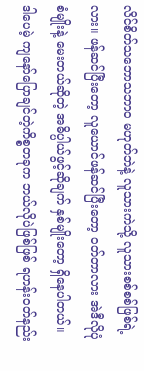လိင်စိတ်သဘောသဘာဝ မဟုတ်ဘဲနဲ့ လူသားကဲသို့ လူသားစစ်စစ်ဖြစ်ရဲ့လား။ ဖန်ဆင်ပြီးတော့ လူယောင်ဖန်ဆင်ပြီးတော့ ဝတ်တာလား အဲဒီလိုပုံစံမျိုးနဲ့ မေးတယ်ဆိုတဲ့ အဓိပ္ပါယ်ဖွင့်ဆိုချက် နှစ်မျိုးတော့ ရှိနေပါတယ်။ ဒါပေမဲ့ ကျနော်ပြောချင်တဲ့ကိစ္စတခုက ဘယ်လိုပဲဖြစ်ဖြစ် ရဟန်းဝတ်နည်း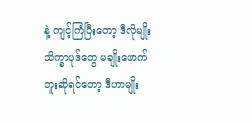နဲ့ ကျင့်ကြံပြီးတော့ ဒီလိုမျိုး သိက္ခာပုဒ်တွေ မချိုးဖောက်ဘူးဆိုရင်တော့ ဒီဟာမျိုး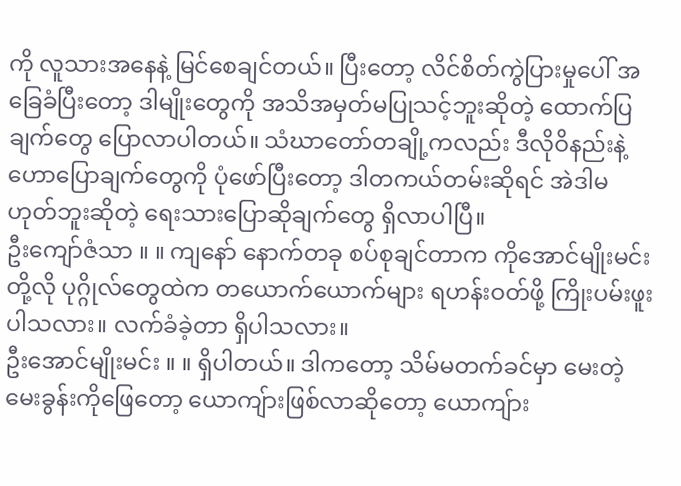ကို လူသားအနေနဲ့ မြင်စေချင်တယ်။ ပြီးတော့ လိင်စိတ်ကွဲပြားမှုပေါ် အခြေခံပြီးတော့ ဒါမျိုးတွေကို အသိအမှတ်မပြုသင့်ဘူးဆိုတဲ့ ထောက်ပြချက်တွေ ပြောလာပါတယ်။ သံဃာတော်တချို့ကလည်း ဒီလိုဝိနည်းနဲ့ ဟောပြောချက်တွေကို ပုံဖော်ပြီးတော့ ဒါတကယ်တမ်းဆိုရင် အဲဒါမဟုတ်ဘူးဆိုတဲ့ ရေးသားပြောဆိုချက်တွေ ရှိလာပါပြီ။
ဦးကျော်ဇံသာ ။ ။ ကျနော် နောက်တခု စပ်စုချင်တာက ကိုအောင်မျိုးမင်းတို့လို ပုဂ္ဂိုလ်တွေထဲက တယောက်ယောက်များ ရဟန်းဝတ်ဖို့ ကြိုးပမ်းဖူးပါသလား။ လက်ခံခဲ့တာ ရှိပါသလား။
ဦးအောင်မျိုးမင်း ။ ။ ရှိပါတယ်။ ဒါကတော့ သိမ်မတက်ခင်မှာ မေးတဲ့မေးခွန်းကိုဖြေတော့ ယောကျ်ားဖြစ်လာဆိုတော့ ယောကျ်ား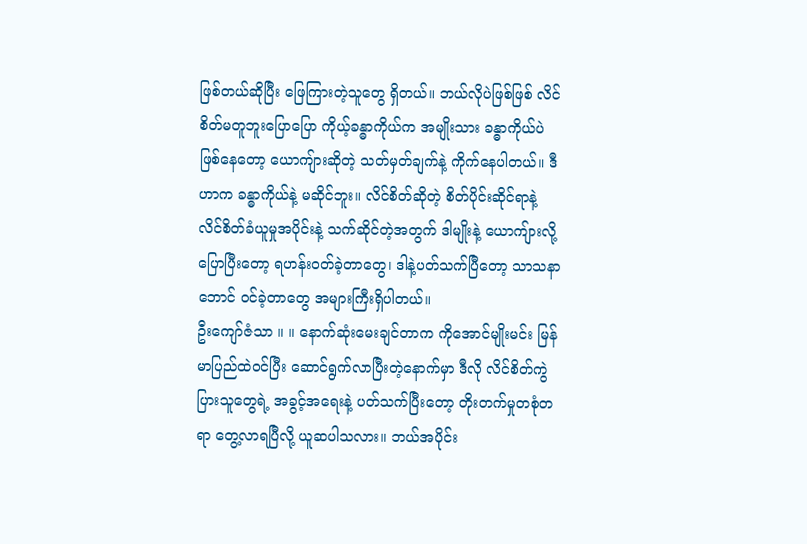ဖြစ်တယ်ဆိုပြီး ဖြေကြားတဲ့သူတွေ ရှိတယ်။ ဘယ်လိုပဲဖြစ်ဖြစ် လိင်စိတ်မတူဘူးပြောပြော ကိုယ့်ခန္ဓာကိုယ်က အမျိုးသား ခန္ဓာကိုယ်ပဲဖြစ်နေတော့ ယောကျ်ားဆိုတဲ့ သတ်မှတ်ချက်နဲ့ ကိုက်နေပါတယ်။ ဒီဟာက ခန္ဓာကိုယ်နဲ့ မဆိုင်ဘူး။ လိင်စိတ်ဆိုတဲ့ စိတ်ပိုင်းဆိုင်ရာနဲ့ လိင်စိတ်ခံယူမှုအပိုင်းနဲ့ သက်ဆိုင်တဲ့အတွက် ဒါမျိုးနဲ့ ယောကျ်ားလို့ပြောပြီးတော့ ရဟန်းဝတ်ခဲ့တာတွေ၊ ဒါနဲ့ပတ်သက်ပြီတော့ သာသနာဘောင် ဝင်ခဲ့တာတွေ အများကြီးရှိပါတယ်။
ဦးကျော်ဇံသာ ။ ။ နောက်ဆုံးမေးချင်တာက ကိုအောင်မျိုးမင်း မြန်မာပြည်ထဲဝင်ပြီး ဆောင်ရွက်လာပြီးတဲ့နောက်မှာ ဒီလို လိင်စိတ်ကွဲပြားသူတွေရဲ့ အခွင့်အရေးနဲ့ ပတ်သက်ပြီးတော့ တိုးတက်မှုတစုံတရာ တွေ့လာရပြီလို့ ယူဆပါသလား။ ဘယ်အပိုင်း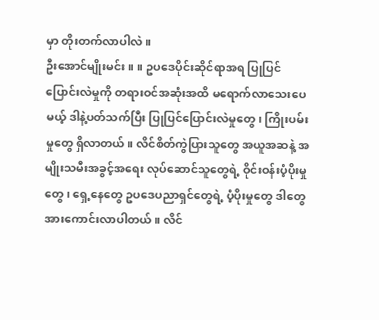မှာ တိုးတက်လာပါလဲ။
ဦးအောင်မျိုးမင်း ။ ။ ဥပဒေပိုင်းဆိုင်ရာအရ ပြုပြင်ပြောင်းလဲမှုကို တရားဝင်အဆုံးအထိ မရောက်လာသေးပေမယ့် ဒါနဲ့ပတ်သက်ပြီး ပြုပြင်ပြောင်းလဲမှုတွေ၊ ကြိုးပမ်းမှုတွေ ရှိလာတယ်။ လိင်စိတ်ကွဲပြားသူတွေ အယူအဆနဲ့ အမျိုးသမီးအခွင့်အရေး လုပ်ဆောင်သူတွေရဲ့ ဝိုင်းဝန်းပံ့ပိုးမှုတွေ၊ ရှေ့နေတွေ ဥပဒေပညာရှင်တွေရဲ့ ပံ့ပိုးမှုတွေ ဒါတွေအားကောင်းလာပါတယ်။ လိင်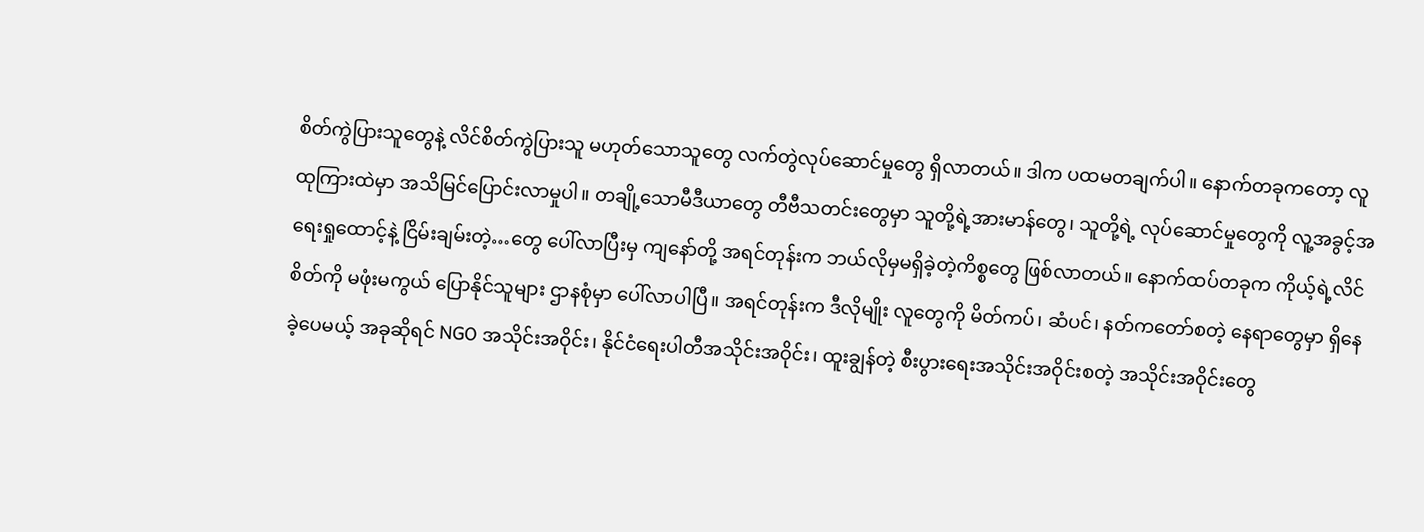စိတ်ကွဲပြားသူတွေနဲ့ လိင်စိတ်ကွဲပြားသူ မဟုတ်သောသူတွေ လက်တွဲလုပ်ဆောင်မှုတွေ ရှိလာတယ်။ ဒါက ပထမတချက်ပါ။ နောက်တခုကတော့ လူထုကြားထဲမှာ အသိမြင်ပြောင်းလာမှုပါ။ တချို့သောမီဒီယာတွေ တီဗီသတင်းတွေမှာ သူတို့ရဲ့အားမာန်တွေ၊ သူတို့ရဲ့ လုပ်ဆောင်မှုတွေကို လူ့အခွင့်အရေးရှုထောင့်နဲ့ ငြိမ်းချမ်းတဲ့…တွေ ပေါ်လာပြီးမှ ကျနော်တို့ အရင်တုန်းက ဘယ်လိုမှမရှိခဲ့တဲ့ကိစ္စတွေ ဖြစ်လာတယ်။ နောက်ထပ်တခုက ကိုယ့်ရဲ့လိင်စိတ်ကို မဖုံးမကွယ် ပြောနိုင်သူများ ဌာနစုံမှာ ပေါ်လာပါပြီ။ အရင်တုန်းက ဒီလိုမျိုး လူတွေကို မိတ်ကပ်၊ ဆံပင်၊ နတ်ကတော်စတဲ့ နေရာတွေမှာ ရှိနေခဲ့ပေမယ့် အခုဆိုရင် NGO အသိုင်းအဝိုင်း၊ နိုင်ငံရေးပါတီအသိုင်းအဝိုင်း၊ ထူးချွန်တဲ့ စီးပွားရေးအသိုင်းအဝိုင်းစတဲ့ အသိုင်းအဝိုင်းတွေ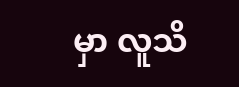မှာ လူသိ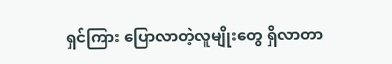ရှင်ကြား ပြောလာတဲ့လူမျိုးတွေ ရှိလာတာ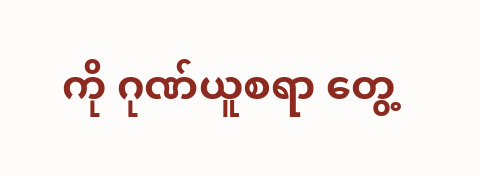ကို ဂုဏ်ယူစရာ တွေ့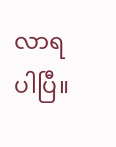လာရပါပြီ။